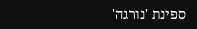ספינת 'נורגה'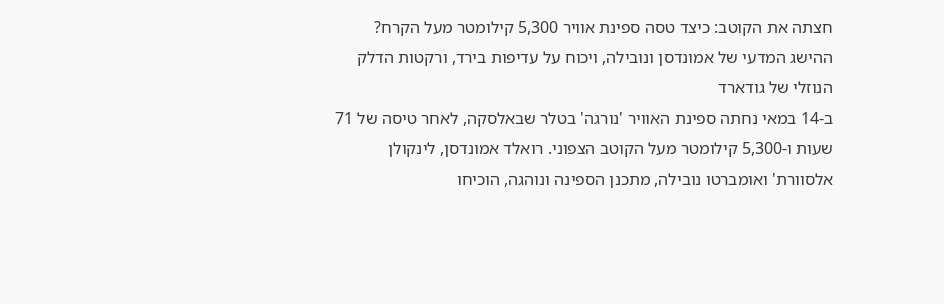חצתה את הקוטב: כיצד טסה ספינת אוויר 5,300 קילומטר מעל הקרח?
ההישג המדעי של אמונדסן ונובילה, ויכוח על עדיפות בירד, ורקטות הדלק הנוזלי של גודארד
ב-14 במאי נחתה ספינת האוויר 'נורגה' בטלר שבאלסקה, לאחר טיסה של 71 שעות ו-5,300 קילומטר מעל הקוטב הצפוני. רואלד אמונדסן, לינקולן אלסוורת' ואומברטו נובילה, מתכנן הספינה ונוהגה, הוכיחו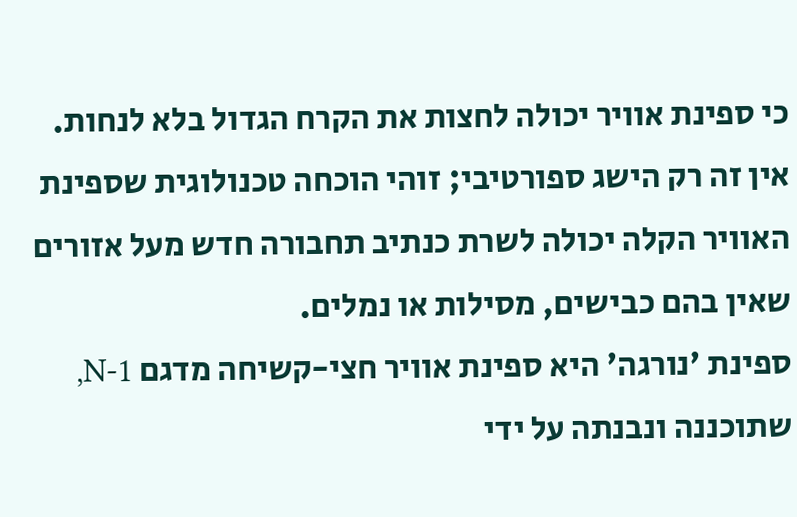כי ספינת אוויר יכולה לחצות את הקרח הגדול בלא לנחות. אין זה רק הישג ספורטיבי; זוהי הוכחה טכנולוגית שספינת האוויר הקלה יכולה לשרת כנתיב תחבורה חדש מעל אזורים שאין בהם כבישים, מסילות או נמלים.
ספינת 'נורגה' היא ספינת אוויר חצי-קשיחה מדגם N-1, שתוכננה ונבנתה על ידי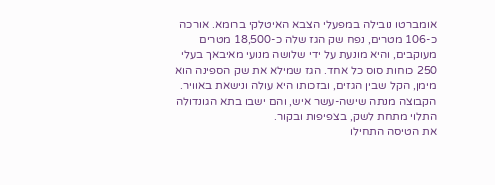אומברטו נובילה במפעלי הצבא האיטלקי ברומא. אורכה כ-106 מטרים, נפח שק הגז שלה כ-18,500 מטרים מעוקבים, והיא מונעת על ידי שלושה מנועי מאיבאך בעלי 250 כוחות סוס כל אחד. הגז שמילא את שק הספינה הוא מימן, הקל שבין הגזים, ובזכותו היא עולה ונישאת באוויר. הקבוצה מנתה שישה-עשר איש, והם ישבו בתא הגונדולה התלוי מתחת לשק, בצפיפות ובקור.
את הטיסה התחילו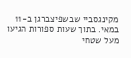מקינגסביי שבשפיצברגן ב-11 במאי. בתוך שעות ספורות הגיעו מעל שטחי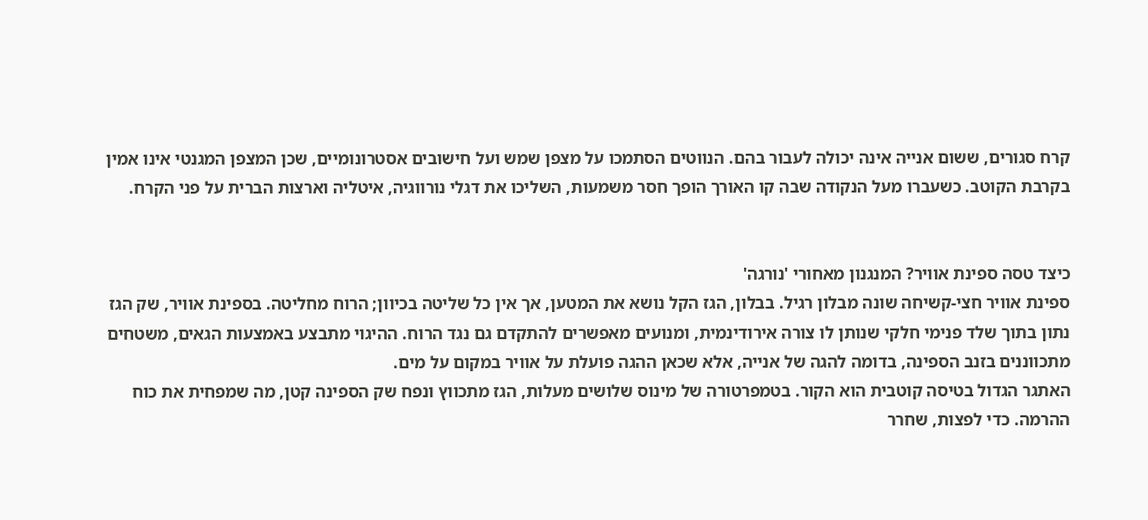קרח סגורים, ששום אנייה אינה יכולה לעבור בהם. הנווטים הסתמכו על מצפן שמש ועל חישובים אסטרונומיים, שכן המצפן המגנטי אינו אמין בקרבת הקוטב. כשעברו מעל הנקודה שבה קו האורך הופך חסר משמעות, השליכו את דגלי נורווגיה, איטליה וארצות הברית על פני הקרח.


כיצד טסה ספינת אוויר? המנגנון מאחורי 'נורגה'
ספינת אוויר חצי-קשיחה שונה מבלון רגיל. בבלון, הגז הקל נושא את המטען, אך אין כל שליטה בכיוון; הרוח מחליטה. בספינת אוויר, שק הגז נתון בתוך שלד פנימי חלקי שנותן לו צורה אירודינמית, ומנועים מאפשרים להתקדם גם נגד הרוח. ההיגוי מתבצע באמצעות הגאים, משטחים מתכווננים בזנב הספינה, בדומה להגה של אנייה, אלא שכאן ההגה פועלת על אוויר במקום על מים.
האתגר הגדול בטיסה קוטבית הוא הקור. בטמפרטורה של מינוס שלושים מעלות, הגז מתכווץ ונפח שק הספינה קטן, מה שמפחית את כוח ההרמה. כדי לפצות, שחרר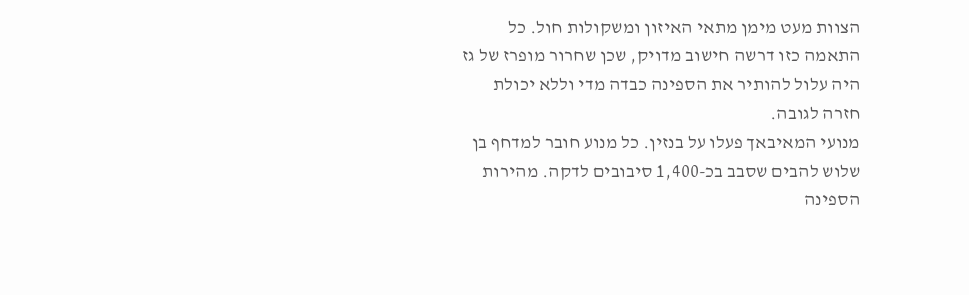הצוות מעט מימן מתאי האיזון ומשקולות חול. כל התאמה כזו דרשה חישוב מדויק, שכן שחרור מופרז של גז היה עלול להותיר את הספינה כבדה מדי וללא יכולת חזרה לגובה.
מנועי המאיבאך פעלו על בנזין. כל מנוע חובר למדחף בן שלוש להבים שסבב בכ-1,400 סיבובים לדקה. מהירות הספינה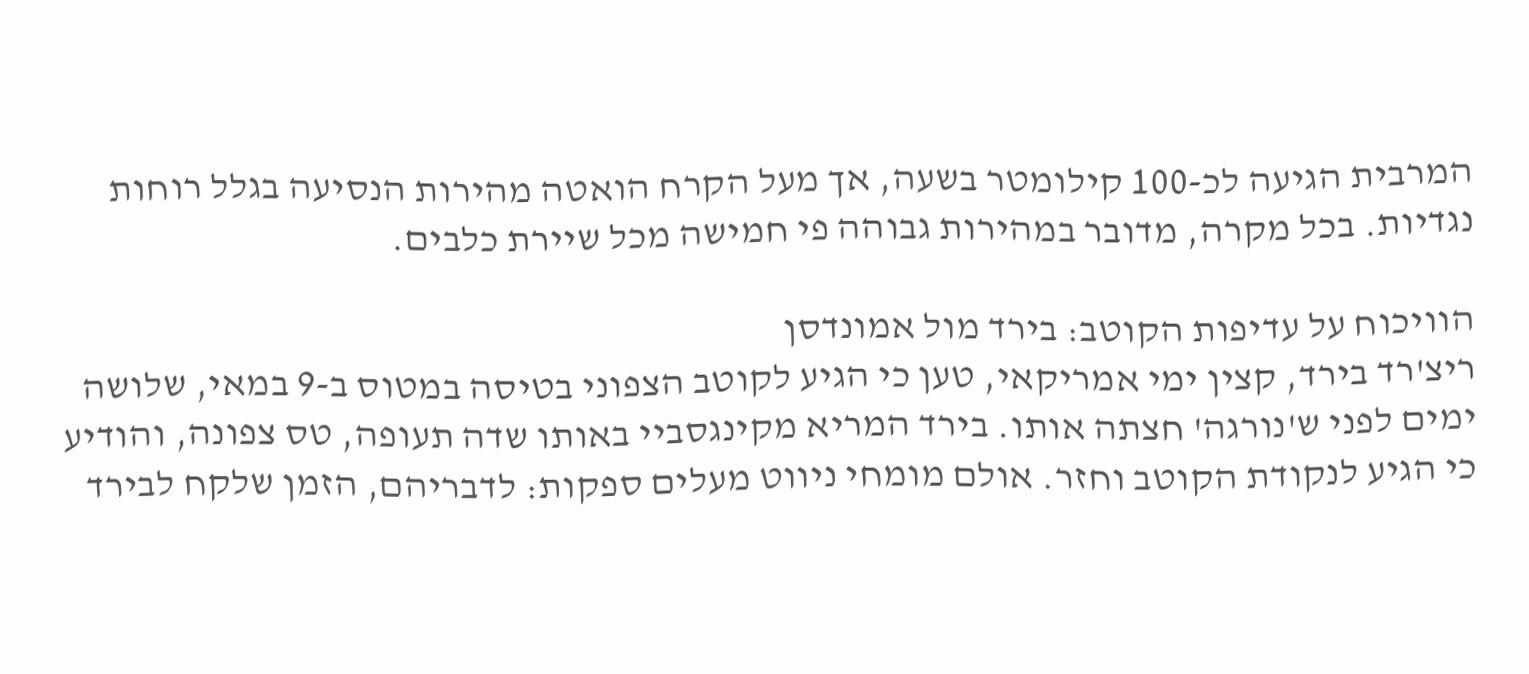המרבית הגיעה לכ-100 קילומטר בשעה, אך מעל הקרח הואטה מהירות הנסיעה בגלל רוחות נגדיות. בכל מקרה, מדובר במהירות גבוהה פי חמישה מכל שיירת כלבים.

הוויכוח על עדיפות הקוטב: בירד מול אמונדסן
ריצ'רד בירד, קצין ימי אמריקאי, טען כי הגיע לקוטב הצפוני בטיסה במטוס ב-9 במאי, שלושה ימים לפני ש'נורגה' חצתה אותו. בירד המריא מקינגסביי באותו שדה תעופה, טס צפונה, והודיע כי הגיע לנקודת הקוטב וחזר. אולם מומחי ניווט מעלים ספקות: לדבריהם, הזמן שלקח לבירד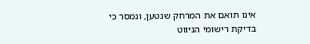אינו תואם את המרחק שנטען, ונמסר כי בדיקת רישומי הניווט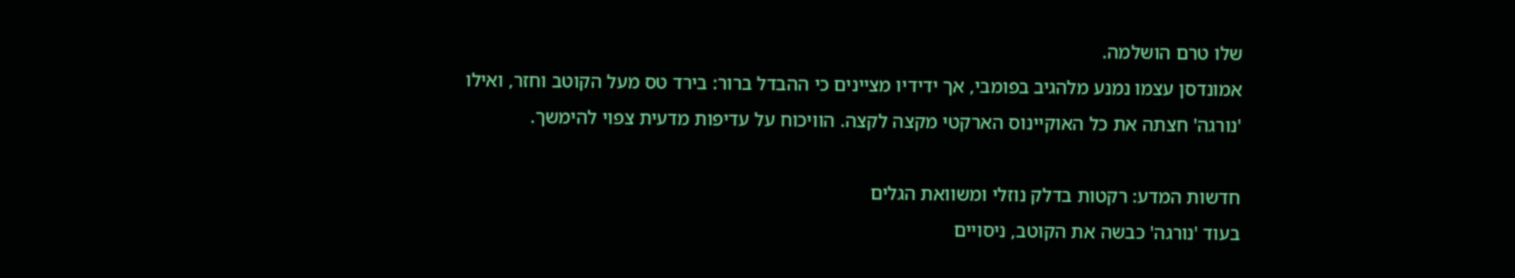שלו טרם הושלמה.
אמונדסן עצמו נמנע מלהגיב בפומבי, אך ידידיו מציינים כי ההבדל ברור: בירד טס מעל הקוטב וחזר, ואילו 'נורגה' חצתה את כל האוקיינוס הארקטי מקצה לקצה. הוויכוח על עדיפות מדעית צפוי להימשך.

חדשות המדע: רקטות בדלק נוזלי ומשוואת הגלים
בעוד 'נורגה' כבשה את הקוטב, ניסויים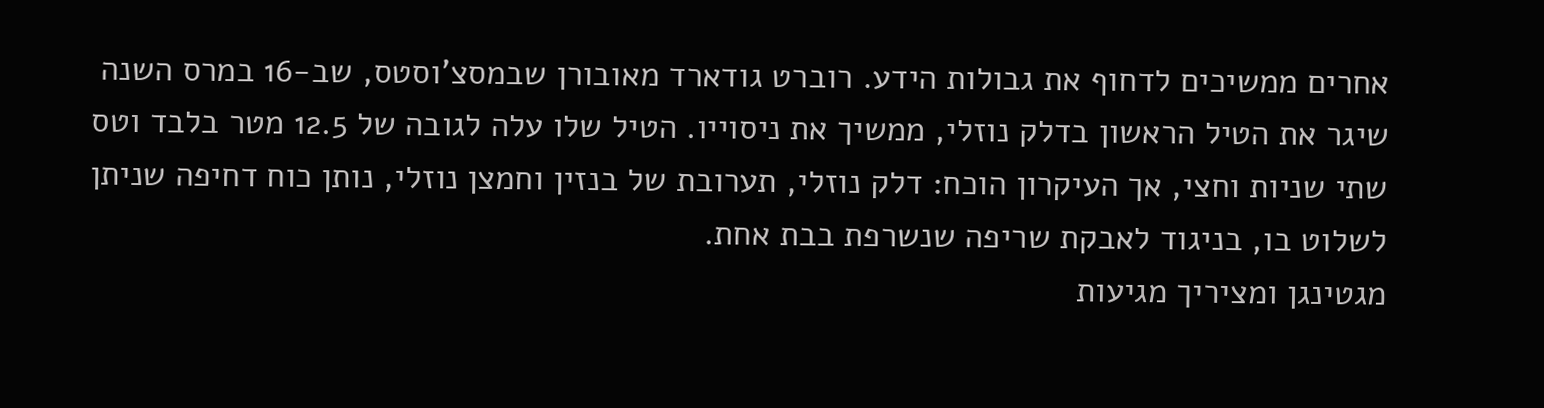אחרים ממשיכים לדחוף את גבולות הידע. רוברט גודארד מאובורן שבמסצ'וסטס, שב-16 במרס השנה שיגר את הטיל הראשון בדלק נוזלי, ממשיך את ניסוייו. הטיל שלו עלה לגובה של 12.5 מטר בלבד וטס שתי שניות וחצי, אך העיקרון הוכח: דלק נוזלי, תערובת של בנזין וחמצן נוזלי, נותן כוח דחיפה שניתן לשלוט בו, בניגוד לאבקת שריפה שנשרפת בבת אחת.
מגטינגן ומציריך מגיעות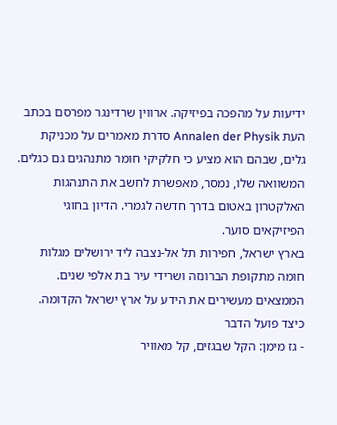ידיעות על מהפכה בפיזיקה. ארווין שרדינגר מפרסם בכתב העת Annalen der Physik סדרת מאמרים על מכניקת גלים, שבהם הוא מציע כי חלקיקי חומר מתנהגים גם כגלים. המשוואה שלו, נמסר, מאפשרת לחשב את התנהגות האלקטרון באטום בדרך חדשה לגמרי. הדיון בחוגי הפיזיקאים סוער.
בארץ ישראל, חפירות תל אל-נצבה ליד ירושלים מגלות חומה מתקופת הברונזה ושרידי עיר בת אלפי שנים. הממצאים מעשירים את הידע על ארץ ישראל הקדומה.
כיצד פועל הדבר
- גז מימן: הקל שבגזים, קל מאוויר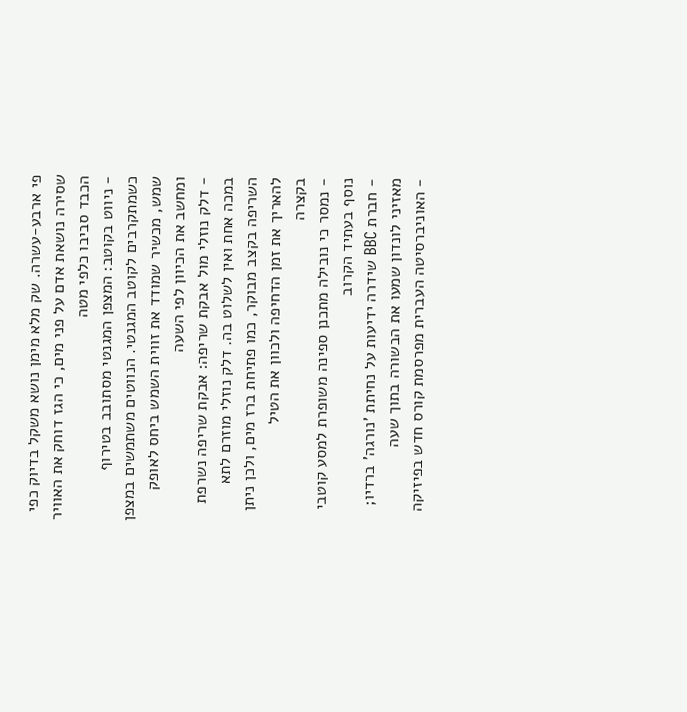פי ארבע-עשרה. שק מלא מימן נושא משקל בדיוק כפי שסירה נושאת אדם על פני מים, כי הגז דוחק את האוויר הכבד סביבו כלפי מטה
- ניווט בקוטב: המצפן המגנטי מסתובב בטירוף כשמתקרבים לקוטב המגנטי. הנווטים משתמשים במצפן שמש, מכשיר שמודד את זווית השמש ביחס לאופק ומחשב את הכיוון לפי השעה
- דלק נוזלי מול אבקת שריפה: אבקת שריפה נשרפת במכה אחת ואין לשלוט בה. דלק נוזלי מוזרם לתא השריפה בקצב מבוקר, כמו פתיחת ברז מים, ולכן ניתן להאריך את זמן הדחיפה ולכוון את הטיל
בקצרה
- נמסר כי נובילה מתכנן ספינה משופרת למסע קוטבי נוסף בעתיד הקרוב
- חברת BBC שידרה ידיעות על נחיתת 'נורגה' ברדיו; מאזיני לונדון שמעו את הבשורה בתוך שעה
- האוניברסיטה העברית מפרסמת קורס חדש בפיזיקה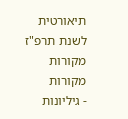תיאורטית לשנת תרפ"ז
מקורות
מקורות
- גיליונות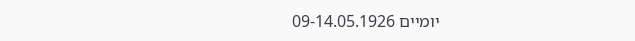יומיים 09-14.05.1926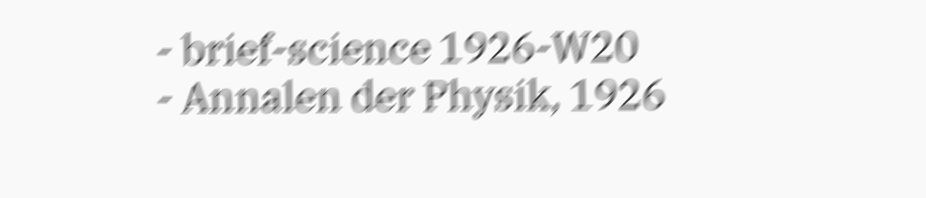- brief-science 1926-W20
- Annalen der Physik, 1926